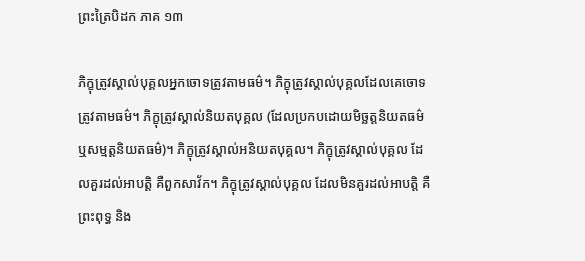ព្រះត្រៃបិដក ភាគ ១៣

ភិក្ខុត្រូវស្គាល់បុគ្គលអ្នកចោទត្រូវតាមធម៌។ ភិក្ខុត្រូវស្គាល់បុគ្គលដែលគេចោទត្រូវតាមធម៌។ ភិក្ខុត្រូវស្គាល់និយតបុគ្គល (ដែលប្រកបដោយមិច្ឆត្តនិយតធម៌ ឬសម្មត្តនិយតធម៌)។ ភិក្ខុត្រូវស្គាល់អនិយតបុគ្គល។ ភិក្ខុត្រូវស្គាល់បុគ្គល ដែលគួរដល់អាបត្តិ គឺពួកសាវ័ក។ ភិក្ខុត្រូវស្គាល់បុគ្គល ដែលមិនគួរដល់អាបត្តិ គឺព្រះពុទ្ធ និង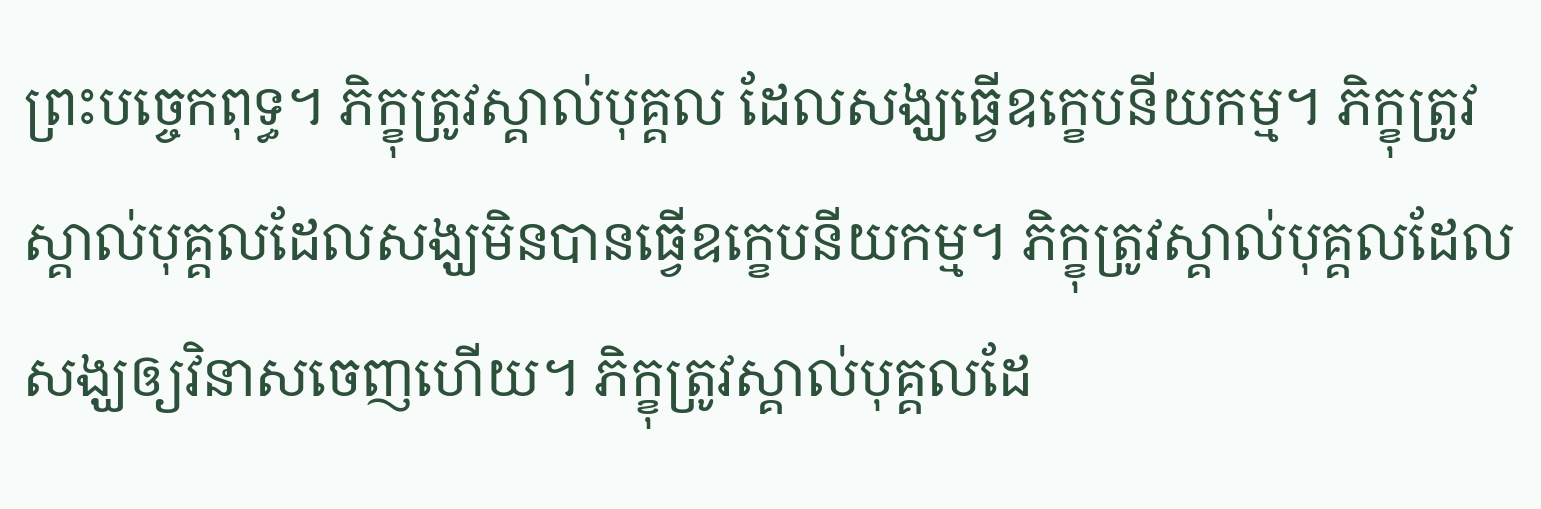ព្រះបច្ចេកពុទ្ធ។ ភិក្ខុត្រូវស្គាល់បុគ្គល ដែលសង្ឃធ្វើឧក្ខេបនីយកម្ម។ ភិក្ខុត្រូវស្គាល់បុគ្គលដែលសង្ឃមិនបានធ្វើឧក្ខេបនីយកម្ម។ ភិក្ខុត្រូវស្គាល់បុគ្គលដែលសង្ឃឲ្យវិនាសចេញហើយ។ ភិក្ខុត្រូវស្គាល់បុគ្គលដែ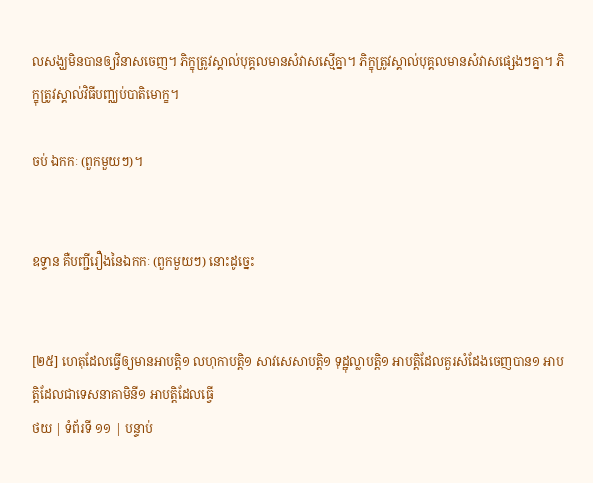លសង្ឃមិនបានឲ្យវិនាសចេញ។ ភិក្ខុត្រូវស្គាល់បុគ្គលមានសំវាសស្មើគ្នា។ ភិក្ខុត្រូវស្គាល់បុគ្គលមានសំវាសផ្សេងៗគ្នា។ ភិក្ខុត្រូវស្គាល់វិធីបញ្ឈប់បាតិមោក្ខ។

ចប់ ឯកកៈ (ពួកមួយៗ)។


ឧទ្ទាន គឺបញ្ជីរឿងនៃឯកកៈ (ពួកមួយៗ) នោះដូច្នេះ


[២៥] ហេតុដែលធ្វើឲ្យមានអាបត្តិ១ លហុកាបត្តិ១ សាវសេសាបត្តិ១ ទុដ្ឋុល្លាបត្តិ១ អាបត្តិដែលគួរសំដែងចេញបាន១ អាបត្តិដែលជាទេសនាគាមិនី១ អាបត្តិដែលធ្វើ
ថយ | ទំព័រទី ១១ | បន្ទាប់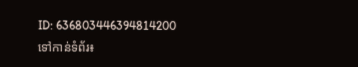ID: 636803446394814200
ទៅកាន់ទំព័រ៖